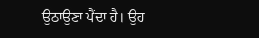ਉਠਾਉਣਾ ਪੈਂਦਾ ਹੈ। ਉਹ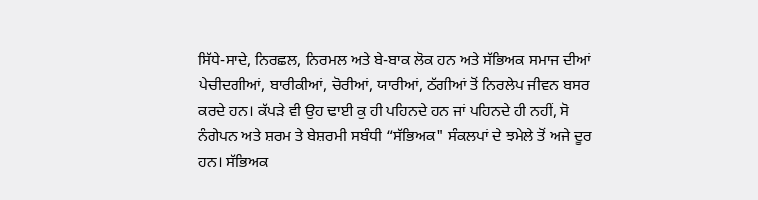ਸਿੱਧੇ-ਸਾਦੇ, ਨਿਰਛਲ, ਨਿਰਮਲ ਅਤੇ ਬੇ-ਬਾਕ ਲੋਕ ਹਨ ਅਤੇ ਸੱਭਿਅਕ ਸਮਾਜ ਦੀਆਂ ਪੇਚੀਦਗੀਆਂ, ਬਾਰੀਕੀਆਂ, ਚੋਰੀਆਂ, ਯਾਰੀਆਂ, ਠੱਗੀਆਂ ਤੋਂ ਨਿਰਲੇਪ ਜੀਵਨ ਬਸਰ ਕਰਦੇ ਹਨ। ਕੱਪੜੇ ਵੀ ਉਹ ਢਾਈ ਕੁ ਹੀ ਪਹਿਨਦੇ ਹਨ ਜਾਂ ਪਹਿਨਦੇ ਹੀ ਨਹੀਂ, ਸੋ ਨੰਗੇਪਨ ਅਤੇ ਸ਼ਰਮ ਤੇ ਬੇਸ਼ਰਮੀ ਸਬੰਧੀ “ਸੱਭਿਅਕ" ਸੰਕਲਪਾਂ ਦੇ ਝਮੇਲੇ ਤੋਂ ਅਜੇ ਦੂਰ ਹਨ। ਸੱਭਿਅਕ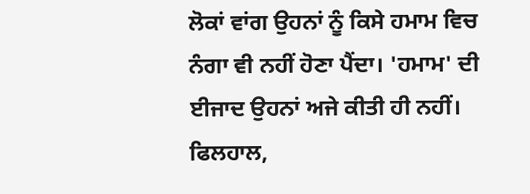ਲੋਕਾਂ ਵਾਂਗ ਉਹਨਾਂ ਨੂੰ ਕਿਸੇ ਹਮਾਮ ਵਿਚ ਨੰਗਾ ਵੀ ਨਹੀਂ ਹੋਣਾ ਪੈਂਦਾ। 'ਹਮਾਮ' ਦੀ ਈਜਾਦ ਉਹਨਾਂ ਅਜੇ ਕੀਤੀ ਹੀ ਨਹੀਂ। ਫਿਲਹਾਲ,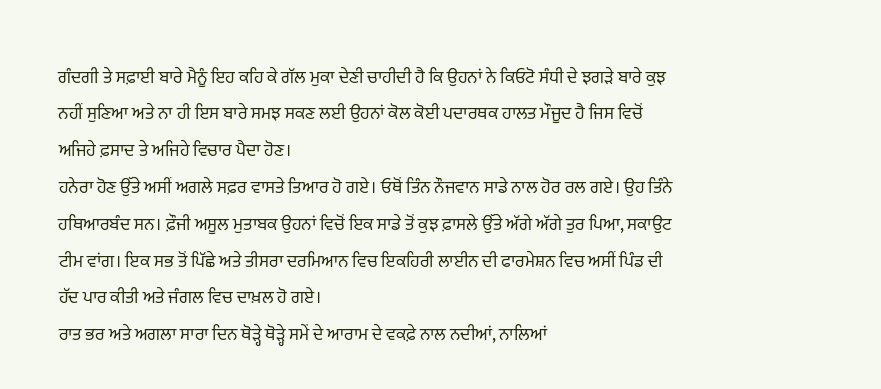ਗੰਦਗੀ ਤੇ ਸਫ਼ਾਈ ਬਾਰੇ ਮੈਨੂੰ ਇਹ ਕਹਿ ਕੇ ਗੱਲ ਮੁਕਾ ਦੇਣੀ ਚਾਹੀਦੀ ਹੈ ਕਿ ਉਹਨਾਂ ਨੇ ਕਿਓਟੋ ਸੰਧੀ ਦੇ ਝਗੜੇ ਬਾਰੇ ਕੁਝ ਨਹੀਂ ਸੁਣਿਆ ਅਤੇ ਨਾ ਹੀ ਇਸ ਬਾਰੇ ਸਮਝ ਸਕਣ ਲਈ ਉਹਨਾਂ ਕੋਲ ਕੋਈ ਪਦਾਰਥਕ ਹਾਲਤ ਮੌਜੂਦ ਹੈ ਜਿਸ ਵਿਚੋਂ ਅਜਿਹੇ ਫ਼ਸਾਦ ਤੇ ਅਜਿਹੇ ਵਿਚਾਰ ਪੈਦਾ ਹੋਣ।
ਹਨੇਰਾ ਹੋਣ ਉੱਤੇ ਅਸੀਂ ਅਗਲੇ ਸਫ਼ਰ ਵਾਸਤੇ ਤਿਆਰ ਹੋ ਗਏ। ਓਥੋਂ ਤਿੰਨ ਨੌਜਵਾਨ ਸਾਡੇ ਨਾਲ ਹੋਰ ਰਲ ਗਏ। ਉਹ ਤਿੰਨੇ ਹਥਿਆਰਬੰਦ ਸਨ। ਫ਼ੌਜੀ ਅਸੂਲ ਮੁਤਾਬਕ ਉਹਨਾਂ ਵਿਚੋਂ ਇਕ ਸਾਡੇ ਤੋਂ ਕੁਝ ਫ਼ਾਸਲੇ ਉੱਤੇ ਅੱਗੇ ਅੱਗੇ ਤੁਰ ਪਿਆ, ਸਕਾਉਟ ਟੀਮ ਵਾਂਗ। ਇਕ ਸਭ ਤੋਂ ਪਿੱਛੇ ਅਤੇ ਤੀਸਰਾ ਦਰਮਿਆਨ ਵਿਚ ਇਕਹਿਰੀ ਲਾਈਨ ਦੀ ਫਾਰਮੇਸ਼ਨ ਵਿਚ ਅਸੀਂ ਪਿੰਡ ਦੀ ਹੱਦ ਪਾਰ ਕੀਤੀ ਅਤੇ ਜੰਗਲ ਵਿਚ ਦਾਖ਼ਲ ਹੋ ਗਏ।
ਰਾਤ ਭਰ ਅਤੇ ਅਗਲਾ ਸਾਰਾ ਦਿਨ ਥੋੜ੍ਹੇ ਥੋੜ੍ਹੇ ਸਮੇਂ ਦੇ ਆਰਾਮ ਦੇ ਵਕਫ਼ੇ ਨਾਲ ਨਦੀਆਂ, ਨਾਲਿਆਂ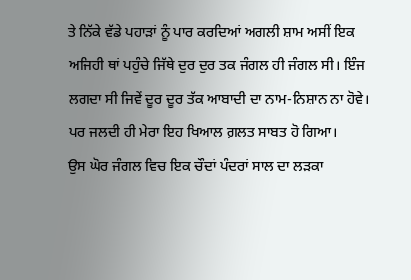ਤੇ ਨਿੱਕੇ ਵੱਡੇ ਪਹਾੜਾਂ ਨੂੰ ਪਾਰ ਕਰਦਿਆਂ ਅਗਲੀ ਸ਼ਾਮ ਅਸੀਂ ਇਕ ਅਜਿਹੀ ਥਾਂ ਪਹੁੰਚੇ ਜਿੱਥੇ ਦੁਰ ਦੁਰ ਤਕ ਜੰਗਲ ਹੀ ਜੰਗਲ ਸੀ। ਇੰਜ ਲਗਦਾ ਸੀ ਜਿਵੇਂ ਦੂਰ ਦੂਰ ਤੱਕ ਆਬਾਦੀ ਦਾ ਨਾਮ-ਨਿਸ਼ਾਨ ਨਾ ਹੋਵੇ। ਪਰ ਜਲਦੀ ਹੀ ਮੇਰਾ ਇਹ ਖਿਆਲ ਗ਼ਲਤ ਸਾਬਤ ਹੋ ਗਿਆ।
ਉਸ ਘੋਰ ਜੰਗਲ ਵਿਚ ਇਕ ਚੌਦਾਂ ਪੰਦਰਾਂ ਸਾਲ ਦਾ ਲੜਕਾ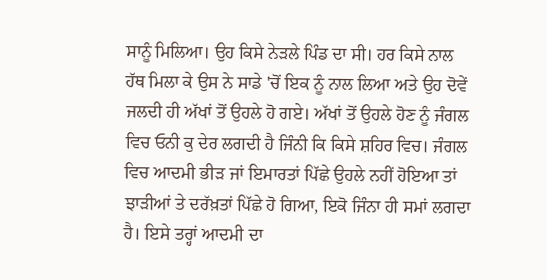ਸਾਨੂੰ ਮਿਲਿਆ। ਉਹ ਕਿਸੇ ਨੇੜਲੇ ਪਿੰਡ ਦਾ ਸੀ। ਹਰ ਕਿਸੇ ਨਾਲ ਹੱਥ ਮਿਲਾ ਕੇ ਉਸ ਨੇ ਸਾਡੇ 'ਚੋਂ ਇਕ ਨੂੰ ਨਾਲ ਲਿਆ ਅਤੇ ਉਹ ਦੋਵੇਂ ਜਲਦੀ ਹੀ ਅੱਖਾਂ ਤੋਂ ਉਹਲੇ ਹੋ ਗਏ। ਅੱਖਾਂ ਤੋਂ ਉਹਲੇ ਹੋਣ ਨੂੰ ਜੰਗਲ ਵਿਚ ਓਨੀ ਕੁ ਦੇਰ ਲਗਦੀ ਹੈ ਜਿੰਨੀ ਕਿ ਕਿਸੇ ਸ਼ਹਿਰ ਵਿਚ। ਜੰਗਲ ਵਿਚ ਆਦਮੀ ਭੀੜ ਜਾਂ ਇਮਾਰਤਾਂ ਪਿੱਛੇ ਉਹਲੇ ਨਹੀਂ ਹੋਇਆ ਤਾਂ ਝਾੜੀਆਂ ਤੇ ਦਰੱਖ਼ਤਾਂ ਪਿੱਛੇ ਹੋ ਗਿਆ, ਇਕੋ ਜਿੰਨਾ ਹੀ ਸਮਾਂ ਲਗਦਾ ਹੈ। ਇਸੇ ਤਰ੍ਹਾਂ ਆਦਮੀ ਦਾ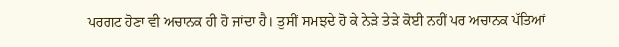ਪਰਗਟ ਹੋਣਾ ਵੀ ਅਚਾਨਕ ਹੀ ਹੋ ਜਾਂਦਾ ਹੈ। ਤੁਸੀਂ ਸਮਝਦੇ ਹੋ ਕੇ ਨੇੜੇ ਤੇੜੇ ਕੋਈ ਨਹੀਂ ਪਰ ਅਚਾਨਕ ਪੱਤਿਆਂ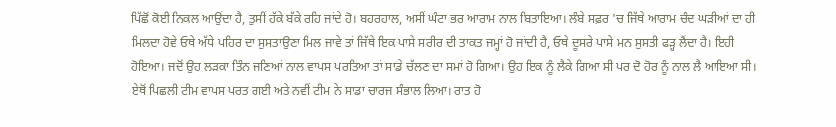ਪਿੱਛੋਂ ਕੋਈ ਨਿਕਲ ਆਉਂਦਾ ਹੈ, ਤੁਸੀਂ ਹੱਕੇ ਬੱਕੇ ਰਹਿ ਜਾਂਦੇ ਹੋ। ਬਹਰਹਾਲ, ਅਸੀਂ ਘੰਟਾ ਭਰ ਆਰਾਮ ਨਾਲ ਬਿਤਾਇਆ। ਲੰਬੇ ਸਫ਼ਰ 'ਚ ਜਿੱਥੇ ਆਰਾਮ ਚੰਦ ਘੜੀਆਂ ਦਾ ਹੀ ਮਿਲਦਾ ਹੋਵੇ ਓਥੇ ਅੱਧੇ ਪਹਿਰ ਦਾ ਸੁਸਤਾਉਣਾ ਮਿਲ ਜਾਵੇ ਤਾਂ ਜਿੱਥੇ ਇਕ ਪਾਸੇ ਸਰੀਰ ਦੀ ਤਾਕਤ ਜਮ੍ਹਾਂ ਹੋ ਜਾਂਦੀ ਹੈ, ਓਥੇ ਦੂਸਰੇ ਪਾਸੇ ਮਨ ਸੁਸਤੀ ਫੜ੍ਹ ਲੈਂਦਾ ਹੈ। ਇਹੀ ਹੋਇਆ। ਜਦੋਂ ਉਹ ਲੜਕਾ ਤਿੰਨ ਜਣਿਆਂ ਨਾਲ ਵਾਪਸ ਪਰਤਿਆ ਤਾਂ ਸਾਡੇ ਚੱਲਣ ਦਾ ਸਮਾਂ ਹੋ ਗਿਆ। ਉਹ ਇਕ ਨੂੰ ਲੈਕੇ ਗਿਆ ਸੀ ਪਰ ਦੋ ਹੋਰ ਨੂੰ ਨਾਲ ਲੈ ਆਇਆ ਸੀ। ਏਥੋਂ ਪਿਛਲੀ ਟੀਮ ਵਾਪਸ ਪਰਤ ਗਈ ਅਤੇ ਨਵੀਂ ਟੀਮ ਨੇ ਸਾਡਾ ਚਾਰਜ ਸੰਭਾਲ ਲਿਆ। ਰਾਤ ਹੋ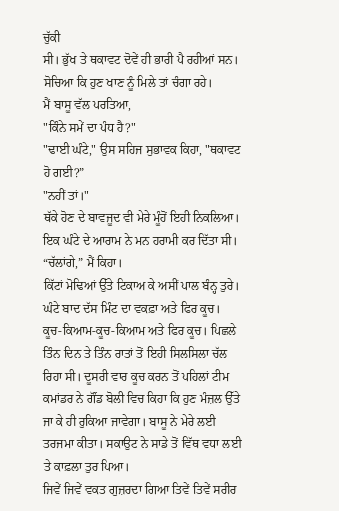ਚੁੱਕੀ
ਸੀ। ਭੁੱਖ ਤੇ ਥਕਾਵਟ ਦੋਵੇਂ ਹੀ ਭਾਰੀ ਪੈ ਰਹੀਆਂ ਸਨ। ਸੋਚਿਆ ਕਿ ਹੁਣ ਖਾਣ ਨੂੰ ਮਿਲੇ ਤਾਂ ਚੰਗਾ ਰਹੇ।
ਮੈਂ ਬਾਸੂ ਵੱਲ ਪਰਤਿਆ,
"ਕਿੰਨੇ ਸਮੇਂ ਦਾ ਪੰਧ ਹੈ?"
"ਢਾਈ ਘੰਟੇ," ਉਸ ਸਹਿਜ ਸੁਭਾਵਕ ਕਿਹਾ, "ਥਕਾਵਟ ਹੋ ਗਈ?”
"ਨਹੀਂ ਤਾਂ।"
ਥੱਕੇ ਹੋਣ ਦੇ ਬਾਵਜੂਦ ਵੀ ਮੇਰੇ ਮੂੰਹੋਂ ਇਹੀ ਨਿਕਲਿਆ। ਇਕ ਘੰਟੇ ਦੇ ਆਰਾਮ ਨੇ ਮਨ ਹਰਾਮੀ ਕਰ ਦਿੱਤਾ ਸੀ।
“ਚੱਲਾਂਗੇ,” ਮੈਂ ਕਿਹਾ।
ਕਿੱਟਾਂ ਮੋਢਿਆਂ ਉੱਤੇ ਟਿਕਾਅ ਕੇ ਅਸੀਂ ਪਾਲ ਬੰਨ੍ਹ ਤੁਰੇ। ਘੰਟੇ ਬਾਦ ਦੱਸ ਮਿੰਟ ਦਾ ਵਕਫ਼ਾ ਅਤੇ ਫਿਰ ਕੂਚ। ਕੂਚ-ਕਿਆਮ-ਕੂਚ-ਕਿਆਮ ਅਤੇ ਫਿਰ ਕੂਚ। ਪਿਛਲੇ ਤਿੰਨ ਦਿਨ ਤੇ ਤਿੰਨ ਰਾਤਾਂ ਤੋਂ ਇਹੀ ਸਿਲਸਿਲਾ ਚੱਲ ਰਿਹਾ ਸੀ। ਦੂਸਰੀ ਵਾਰ ਕੂਚ ਕਰਨ ਤੋਂ ਪਹਿਲਾਂ ਟੀਮ ਕਮਾਂਡਰ ਨੇ ਗੌਂਡ ਬੋਲੀ ਵਿਚ ਕਿਹਾ ਕਿ ਹੁਣ ਮੰਜ਼ਲ ਉੱਤੇ ਜਾ ਕੇ ਹੀ ਰੁਕਿਆ ਜਾਵੇਗਾ। ਬਾਸੂ ਨੇ ਮੇਰੇ ਲਈ ਤਰਜਮਾ ਕੀਤਾ। ਸਕਾਉਟ ਨੇ ਸਾਡੇ ਤੋਂ ਵਿੱਥ ਵਧਾ ਲਈ ਤੇ ਕਾਫ਼ਲਾ ਤੁਰ ਪਿਆ।
ਜਿਵੇਂ ਜਿਵੇਂ ਵਕਤ ਗੁਜ਼ਰਦਾ ਗਿਆ ਤਿਵੇਂ ਤਿਵੇਂ ਸਰੀਰ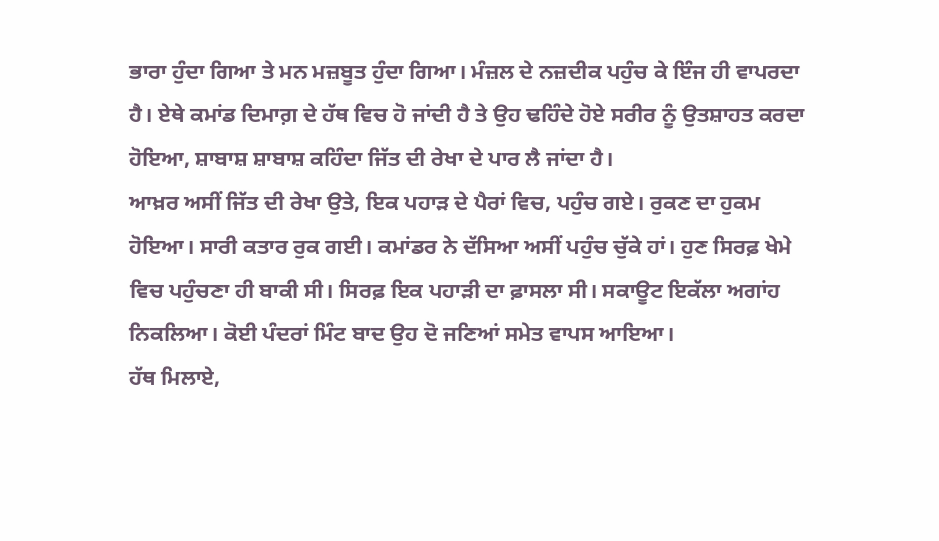ਭਾਰਾ ਹੁੰਦਾ ਗਿਆ ਤੇ ਮਨ ਮਜ਼ਬੂਤ ਹੁੰਦਾ ਗਿਆ। ਮੰਜ਼ਲ ਦੇ ਨਜ਼ਦੀਕ ਪਹੁੰਚ ਕੇ ਇੰਜ ਹੀ ਵਾਪਰਦਾ ਹੈ। ਏਥੇ ਕਮਾਂਡ ਦਿਮਾਗ਼ ਦੇ ਹੱਥ ਵਿਚ ਹੋ ਜਾਂਦੀ ਹੈ ਤੇ ਉਹ ਢਹਿੰਦੇ ਹੋਏ ਸਰੀਰ ਨੂੰ ਉਤਸ਼ਾਹਤ ਕਰਦਾ ਹੋਇਆ, ਸ਼ਾਬਾਸ਼ ਸ਼ਾਬਾਸ਼ ਕਹਿੰਦਾ ਜਿੱਤ ਦੀ ਰੇਖਾ ਦੇ ਪਾਰ ਲੈ ਜਾਂਦਾ ਹੈ।
ਆਖ਼ਰ ਅਸੀਂ ਜਿੱਤ ਦੀ ਰੇਖਾ ਉਤੇ, ਇਕ ਪਹਾੜ ਦੇ ਪੈਰਾਂ ਵਿਚ, ਪਹੁੰਚ ਗਏ। ਰੁਕਣ ਦਾ ਹੁਕਮ ਹੋਇਆ। ਸਾਰੀ ਕਤਾਰ ਰੁਕ ਗਈ। ਕਮਾਂਡਰ ਨੇ ਦੱਸਿਆ ਅਸੀਂ ਪਹੁੰਚ ਚੁੱਕੇ ਹਾਂ। ਹੁਣ ਸਿਰਫ਼ ਖੇਮੇ ਵਿਚ ਪਹੁੰਚਣਾ ਹੀ ਬਾਕੀ ਸੀ। ਸਿਰਫ਼ ਇਕ ਪਹਾੜੀ ਦਾ ਫ਼ਾਸਲਾ ਸੀ। ਸਕਾਊਟ ਇਕੱਲਾ ਅਗਾਂਹ ਨਿਕਲਿਆ। ਕੋਈ ਪੰਦਰਾਂ ਮਿੰਟ ਬਾਦ ਉਹ ਦੋ ਜਣਿਆਂ ਸਮੇਤ ਵਾਪਸ ਆਇਆ।
ਹੱਥ ਮਿਲਾਏ,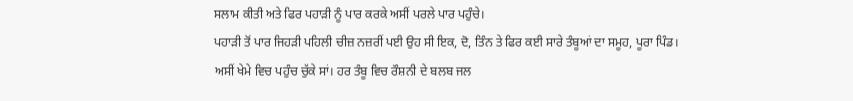ਸਲਾਮ ਕੀਤੀ ਅਤੇ ਫਿਰ ਪਹਾੜੀ ਨੂੰ ਪਾਰ ਕਰਕੇ ਅਸੀਂ ਪਰਲੇ ਪਾਰ ਪਹੁੰਚੇ।
ਪਹਾੜੀ ਤੋਂ ਪਾਰ ਜਿਹੜੀ ਪਹਿਲੀ ਚੀਜ਼ ਨਜ਼ਰੀਂ ਪਈ ਉਹ ਸੀ ਇਕ, ਦੋ, ਤਿੰਨ ਤੇ ਫਿਰ ਕਈ ਸਾਰੇ ਤੰਬੂਆਂ ਦਾ ਸਮੂਹ, ਪੂਰਾ ਪਿੰਡ। ਅਸੀਂ ਖੇਮੇ ਵਿਚ ਪਹੁੰਚ ਚੁੱਕੇ ਸਾਂ। ਹਰ ਤੰਬੂ ਵਿਚ ਰੌਸ਼ਨੀ ਦੇ ਬਲਬ ਜਲ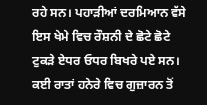ਰਹੇ ਸਨ। ਪਹਾੜੀਆਂ ਦਰਮਿਆਨ ਵੱਸੇ ਇਸ ਖੇਮੇ ਵਿਚ ਰੌਸ਼ਨੀ ਦੇ ਛੋਟੇ ਛੋਟੇ ਟੁਕੜੇ ਏਧਰ ਓਧਰ ਬਿਖਰੇ ਪਏ ਸਨ। ਕਈ ਰਾਤਾਂ ਹਨੇਰੇ ਵਿਚ ਗੁਜ਼ਾਰਨ ਤੋਂ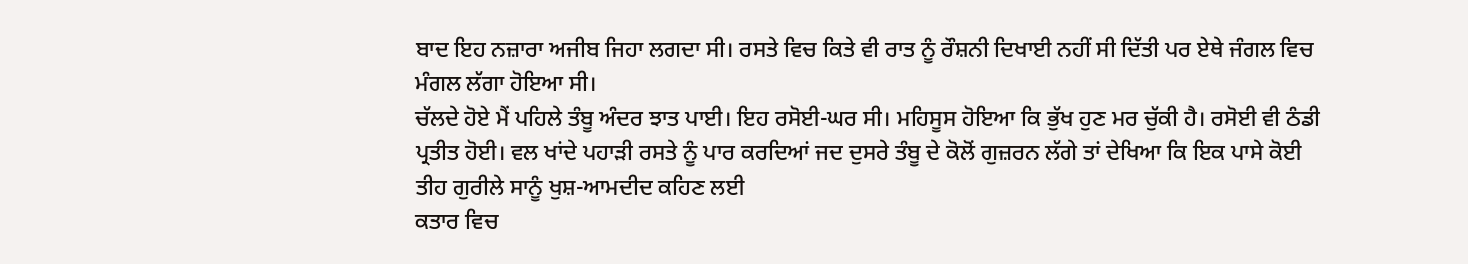ਬਾਦ ਇਹ ਨਜ਼ਾਰਾ ਅਜੀਬ ਜਿਹਾ ਲਗਦਾ ਸੀ। ਰਸਤੇ ਵਿਚ ਕਿਤੇ ਵੀ ਰਾਤ ਨੂੰ ਰੌਸ਼ਨੀ ਦਿਖਾਈ ਨਹੀਂ ਸੀ ਦਿੱਤੀ ਪਰ ਏਥੇ ਜੰਗਲ ਵਿਚ ਮੰਗਲ ਲੱਗਾ ਹੋਇਆ ਸੀ।
ਚੱਲਦੇ ਹੋਏ ਮੈਂ ਪਹਿਲੇ ਤੰਬੂ ਅੰਦਰ ਝਾਤ ਪਾਈ। ਇਹ ਰਸੋਈ-ਘਰ ਸੀ। ਮਹਿਸੂਸ ਹੋਇਆ ਕਿ ਭੁੱਖ ਹੁਣ ਮਰ ਚੁੱਕੀ ਹੈ। ਰਸੋਈ ਵੀ ਠੰਡੀ ਪ੍ਰਤੀਤ ਹੋਈ। ਵਲ ਖਾਂਦੇ ਪਹਾੜੀ ਰਸਤੇ ਨੂੰ ਪਾਰ ਕਰਦਿਆਂ ਜਦ ਦੁਸਰੇ ਤੰਬੂ ਦੇ ਕੋਲੋਂ ਗੁਜ਼ਰਨ ਲੱਗੇ ਤਾਂ ਦੇਖਿਆ ਕਿ ਇਕ ਪਾਸੇ ਕੋਈ ਤੀਹ ਗੁਰੀਲੇ ਸਾਨੂੰ ਖੁਸ਼-ਆਮਦੀਦ ਕਹਿਣ ਲਈ
ਕਤਾਰ ਵਿਚ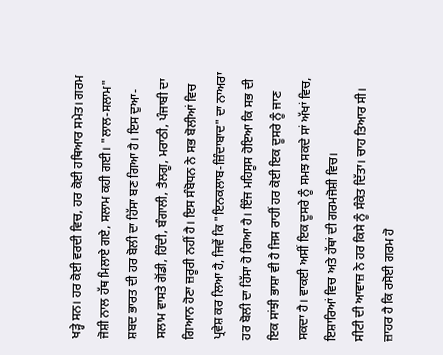ਖੜ੍ਹੇ ਸਨ। ਹਰ ਕੋਈ ਵਰਦੀ ਵਿਚ, ਹਰ ਕੋਈ ਹਥਿਆਰ ਸਮੇਤ। ਗਰਮ ਜੋਸ਼ੀ ਨਾਲ ਹੱਥ ਮਿਲਾਏ ਗਏ, ਸਲਾਮ ਕਹੀ ਗਈ। "ਲਾਲ-ਸਲਾਮ" ਸ਼ਬਦ ਭਾਰਤ ਦੀ ਹਰ ਬੋਲੀ ਦਾ ਹਿੱਸਾ ਬਣ ਗਿਆ ਹੈ। ਇਸ ਦੁਆ-ਸਲਾਮ ਵਾਸਤੇ ਗੋਂਡੀ, ਹਿੰਦੀ, ਬੰਗਾਲੀ, ਤੈਲਗੂ, ਮਰਾਠੀ, ਪੰਜਾਬੀ ਦਾ ਗਿਆਨ ਹੋਣਾ ਜ਼ਰੂਰੀ ਨਹੀਂ ਹੈ। ਇਸ ਸੰਬੋਧਨ ਨੇ ਸਭ ਬੋਲੀਆਂ ਵਿਚ ਪ੍ਰਵੇਸ਼ ਕਰ ਲਿਆ ਹੈ, ਜਿਵੇਂ ਕਿ "ਇਨਕਲਾਬ-ਜ਼ਿੰਦਾਬਾਦ" ਦਾ ਨਾਅਰਾ ਹਰ ਬੋਲੀ ਦਾ ਹਿੱਸਾ ਹੋ ਗਿਆ ਹੈ। ਇੰਜ ਮਹਿਸੂਸ ਹੋਇਆ ਕਿ ਸਭ ਦੀ ਇਕ ਸਾਂਝੀ ਭਾਸ਼ਾ ਵੀ ਹੈ ਜਿਸ ਰਾਹੀਂ ਹਰ ਕੋਈ ਇਕ ਦੂਸਰੇ ਨੂੰ ਜਾਣ ਸਕਦਾ ਹੈ। ਵਾਕਈ ਅਸੀਂ ਇਕ ਦੂਸਰੇ ਨੂੰ ਸਮਝ ਸਕਦੇ ਸਾਂ ਅੱਖਾਂ ਵਿਚ, ਇਸ਼ਾਰਿਆਂ ਵਿਚ ਅਤੇ ਹੱਥਾਂ ਦੀ ਗਰਮਜੋਸ਼ੀ ਵਿਚ।
ਸੀਟੀ ਦੀ ਆਵਾਜ਼ ਨੇ ਹਰ ਕਿਸੇ ਨੂੰ ਸੰਕੇਤ ਦਿੱਤਾ। ਚਾਹ ਤਿਆਰ ਸੀ। ਜ਼ਾਹਰ ਹੈ ਕਿ ਰਸੋਈ ਗਰਮ ਹੋ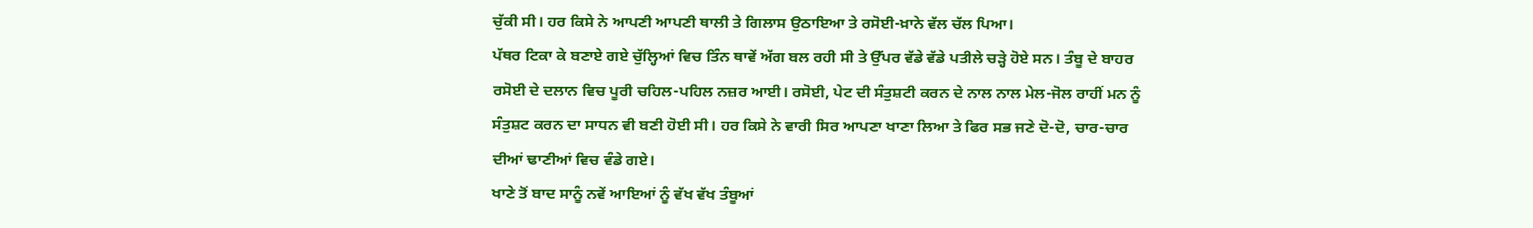ਚੁੱਕੀ ਸੀ। ਹਰ ਕਿਸੇ ਨੇ ਆਪਣੀ ਆਪਣੀ ਥਾਲੀ ਤੇ ਗਿਲਾਸ ਉਠਾਇਆ ਤੇ ਰਸੋਈ-ਖ਼ਾਨੇ ਵੱਲ ਚੱਲ ਪਿਆ।
ਪੱਥਰ ਟਿਕਾ ਕੇ ਬਣਾਏ ਗਏ ਚੁੱਲ੍ਹਿਆਂ ਵਿਚ ਤਿੰਨ ਥਾਵੇਂ ਅੱਗ ਬਲ ਰਹੀ ਸੀ ਤੇ ਉੱਪਰ ਵੱਡੇ ਵੱਡੇ ਪਤੀਲੇ ਚੜ੍ਹੇ ਹੋਏ ਸਨ। ਤੰਬੂ ਦੇ ਬਾਹਰ ਰਸੋਈ ਦੇ ਦਲਾਨ ਵਿਚ ਪੂਰੀ ਚਹਿਲ-ਪਹਿਲ ਨਜ਼ਰ ਆਈ। ਰਸੋਈ, ਪੇਟ ਦੀ ਸੰਤੁਸ਼ਟੀ ਕਰਨ ਦੇ ਨਾਲ ਨਾਲ ਮੇਲ-ਜੋਲ ਰਾਹੀਂ ਮਨ ਨੂੰ ਸੰਤੁਸ਼ਟ ਕਰਨ ਦਾ ਸਾਧਨ ਵੀ ਬਣੀ ਹੋਈ ਸੀ। ਹਰ ਕਿਸੇ ਨੇ ਵਾਰੀ ਸਿਰ ਆਪਣਾ ਖਾਣਾ ਲਿਆ ਤੇ ਫਿਰ ਸਭ ਜਣੇ ਦੋ-ਦੋ, ਚਾਰ-ਚਾਰ ਦੀਆਂ ਢਾਣੀਆਂ ਵਿਚ ਵੰਡੇ ਗਏ।
ਖਾਣੇ ਤੋਂ ਬਾਦ ਸਾਨੂੰ ਨਵੇਂ ਆਇਆਂ ਨੂੰ ਵੱਖ ਵੱਖ ਤੰਬੂਆਂ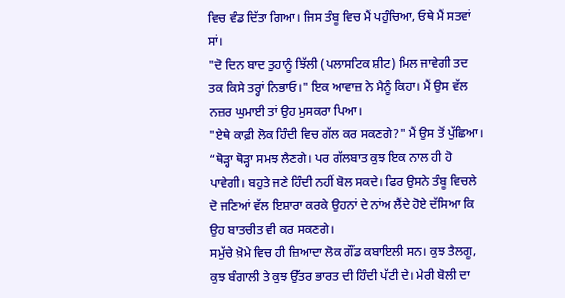ਵਿਚ ਵੰਡ ਦਿੱਤਾ ਗਿਆ। ਜਿਸ ਤੰਬੂ ਵਿਚ ਮੈਂ ਪਹੁੰਚਿਆ, ਓਥੇ ਮੈਂ ਸਤਵਾਂ ਸਾਂ।
"ਦੋ ਦਿਨ ਬਾਦ ਤੁਹਾਨੂੰ ਝਿੱਲੀ (ਪਲਾਸਟਿਕ ਸ਼ੀਟ) ਮਿਲ ਜਾਵੇਗੀ ਤਦ ਤਕ ਕਿਸੇ ਤਰ੍ਹਾਂ ਨਿਭਾਓ।" ਇਕ ਆਵਾਜ਼ ਨੇ ਮੈਨੂੰ ਕਿਹਾ। ਮੈਂ ਉਸ ਵੱਲ ਨਜ਼ਰ ਘੁਮਾਈ ਤਾਂ ਉਹ ਮੁਸਕਰਾ ਪਿਆ।
"ਏਥੇ ਕਾਫ਼ੀ ਲੋਕ ਹਿੰਦੀ ਵਿਚ ਗੱਲ ਕਰ ਸਕਣਗੇ?" ਮੈਂ ਉਸ ਤੋਂ ਪੁੱਛਿਆ।
“ਥੋੜ੍ਹਾ ਥੋੜ੍ਹਾ ਸਮਝ ਲੈਣਗੇ। ਪਰ ਗੱਲਬਾਤ ਕੁਝ ਇਕ ਨਾਲ ਹੀ ਹੋ ਪਾਵੇਗੀ। ਬਹੁਤੇ ਜਣੇ ਹਿੰਦੀ ਨਹੀਂ ਬੋਲ ਸਕਦੇ। ਫਿਰ ਉਸਨੇ ਤੰਬੂ ਵਿਚਲੇ ਦੋ ਜਣਿਆਂ ਵੱਲ ਇਸ਼ਾਰਾ ਕਰਕੇ ਉਹਨਾਂ ਦੇ ਨਾਂਅ ਲੈਂਦੇ ਹੋਏ ਦੱਸਿਆ ਕਿ ਉਹ ਬਾਤਚੀਤ ਵੀ ਕਰ ਸਕਣਗੇ।
ਸਮੁੱਚੇ ਖ਼ੋਮੇ ਵਿਚ ਹੀ ਜ਼ਿਆਦਾ ਲੋਕ ਗੌਂਡ ਕਬਾਇਲੀ ਸਨ। ਕੁਝ ਤੈਲਗੂ, ਕੁਝ ਬੰਗਾਲੀ ਤੇ ਕੁਝ ਉੱਤਰ ਭਾਰਤ ਦੀ ਹਿੰਦੀ ਪੱਟੀ ਦੇ। ਮੇਰੀ ਬੋਲੀ ਦਾ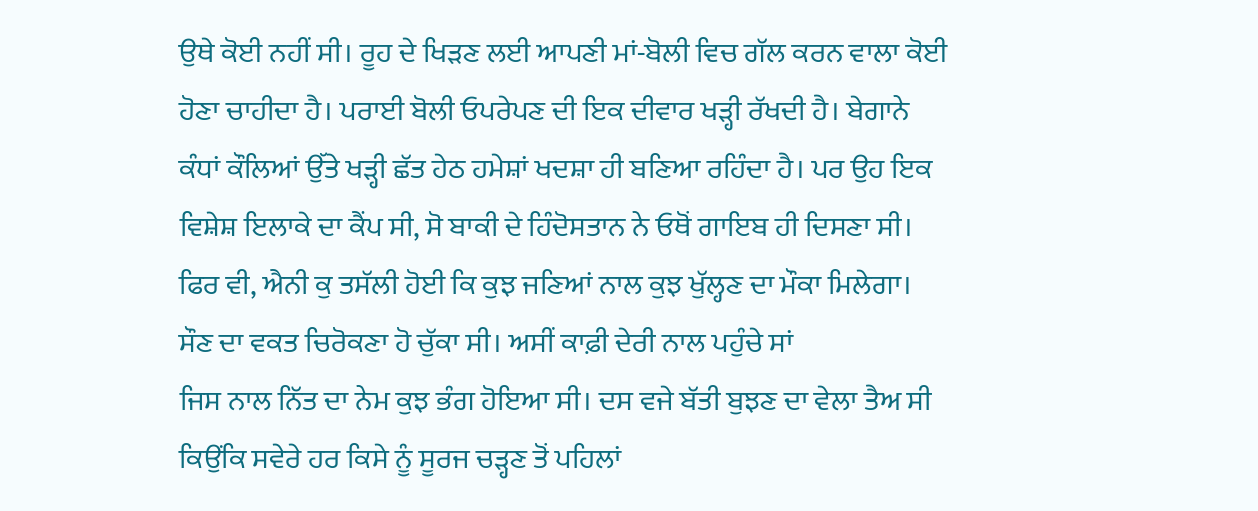ਉਥੇ ਕੋਈ ਨਹੀਂ ਸੀ। ਰੂਹ ਦੇ ਖਿੜਣ ਲਈ ਆਪਣੀ ਮਾਂ-ਬੋਲੀ ਵਿਚ ਗੱਲ ਕਰਨ ਵਾਲਾ ਕੋਈ ਹੋਣਾ ਚਾਹੀਦਾ ਹੈ। ਪਰਾਈ ਬੋਲੀ ਓਪਰੇਪਣ ਦੀ ਇਕ ਦੀਵਾਰ ਖੜ੍ਹੀ ਰੱਖਦੀ ਹੈ। ਬੇਗਾਨੇ ਕੰਧਾਂ ਕੌਲਿਆਂ ਉੱਤੇ ਖੜ੍ਹੀ ਛੱਤ ਹੇਠ ਹਮੇਸ਼ਾਂ ਖਦਸ਼ਾ ਹੀ ਬਣਿਆ ਰਹਿੰਦਾ ਹੈ। ਪਰ ਉਹ ਇਕ ਵਿਸ਼ੇਸ਼ ਇਲਾਕੇ ਦਾ ਕੈਂਪ ਸੀ, ਸੋ ਬਾਕੀ ਦੇ ਹਿੰਦੋਸਤਾਨ ਨੇ ਓਥੋਂ ਗਾਇਬ ਹੀ ਦਿਸਣਾ ਸੀ। ਫਿਰ ਵੀ, ਐਨੀ ਕੁ ਤਸੱਲੀ ਹੋਈ ਕਿ ਕੁਝ ਜਣਿਆਂ ਨਾਲ ਕੁਝ ਖੁੱਲ੍ਹਣ ਦਾ ਮੌਕਾ ਮਿਲੇਗਾ।
ਸੌਣ ਦਾ ਵਕਤ ਚਿਰੋਕਣਾ ਹੋ ਚੁੱਕਾ ਸੀ। ਅਸੀਂ ਕਾਫ਼ੀ ਦੇਰੀ ਨਾਲ ਪਹੁੰਚੇ ਸਾਂ
ਜਿਸ ਨਾਲ ਨਿੱਤ ਦਾ ਨੇਮ ਕੁਝ ਭੰਗ ਹੋਇਆ ਸੀ। ਦਸ ਵਜੇ ਬੱਤੀ ਬੁਝਣ ਦਾ ਵੇਲਾ ਤੈਅ ਸੀ ਕਿਉਂਕਿ ਸਵੇਰੇ ਹਰ ਕਿਸੇ ਨੂੰ ਸੂਰਜ ਚੜ੍ਹਣ ਤੋਂ ਪਹਿਲਾਂ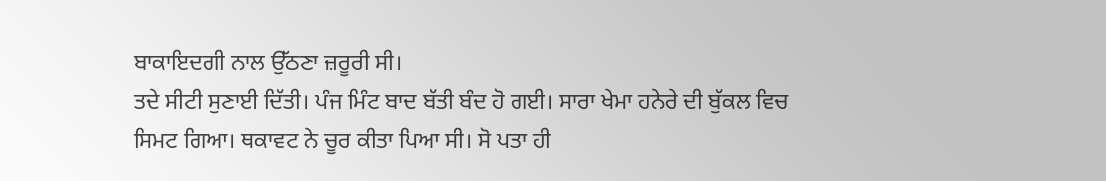ਬਾਕਾਇਦਗੀ ਨਾਲ ਉੱਠਣਾ ਜ਼ਰੂਰੀ ਸੀ।
ਤਦੇ ਸੀਟੀ ਸੁਣਾਈ ਦਿੱਤੀ। ਪੰਜ ਮਿੰਟ ਬਾਦ ਬੱਤੀ ਬੰਦ ਹੋ ਗਈ। ਸਾਰਾ ਖੇਮਾ ਹਨੇਰੇ ਦੀ ਬੁੱਕਲ ਵਿਚ ਸਿਮਟ ਗਿਆ। ਥਕਾਵਟ ਨੇ ਚੂਰ ਕੀਤਾ ਪਿਆ ਸੀ। ਸੋ ਪਤਾ ਹੀ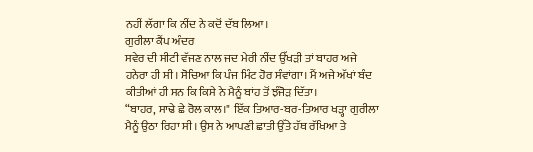ਨਹੀਂ ਲੱਗਾ ਕਿ ਨੀਂਦ ਨੇ ਕਦੋਂ ਦੱਬ ਲਿਆ।
ਗੁਰੀਲਾ ਕੈਂਪ ਅੰਦਰ
ਸਵੇਰ ਦੀ ਸੀਟੀ ਵੱਜਣ ਨਾਲ ਜਦ ਮੇਰੀ ਨੀਂਦ ਉੱਖੜੀ ਤਾਂ ਬਾਹਰ ਅਜੇ ਹਨੇਰਾ ਹੀ ਸੀ। ਸੋਚਿਆ ਕਿ ਪੰਜ ਮਿੰਟ ਹੋਰ ਸੰਵਾਂਗਾ। ਮੈਂ ਅਜੇ ਅੱਖਾਂ ਬੰਦ ਕੀਤੀਆਂ ਹੀ ਸਨ ਕਿ ਕਿਸੇ ਨੇ ਮੈਨੂੰ ਬਾਂਹ ਤੋਂ ਝੰਜੋੜ ਦਿੱਤਾ।
“ਬਾਹਰ, ਸਾਢੇ ਛੇ ਰੋਲ ਕਾਲ।" ਇੱਕ ਤਿਆਰ-ਬਰ-ਤਿਆਰ ਖੜ੍ਹਾ ਗੁਰੀਲਾ ਮੈਨੂੰ ਉਠਾ ਰਿਹਾ ਸੀ। ਉਸ ਨੇ ਆਪਣੀ ਛਾਤੀ ਉੱਤੇ ਹੱਥ ਰੱਖਿਆ ਤੇ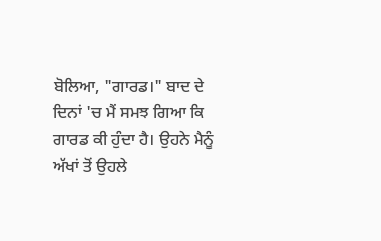ਬੋਲਿਆ, "ਗਾਰਡ।" ਬਾਦ ਦੇ ਦਿਨਾਂ 'ਚ ਮੈਂ ਸਮਝ ਗਿਆ ਕਿ ਗਾਰਡ ਕੀ ਹੁੰਦਾ ਹੈ। ਉਹਨੇ ਮੈਨੂੰ ਅੱਖਾਂ ਤੋਂ ਉਹਲੇ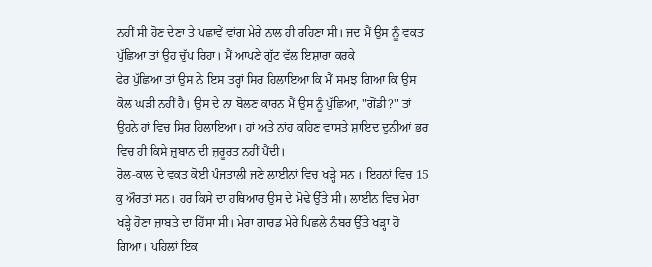ਨਹੀਂ ਸੀ ਹੋਣ ਦੇਣਾ ਤੇ ਪਛਾਵੇਂ ਵਾਂਗ ਮੇਰੇ ਨਾਲ ਹੀ ਰਹਿਣਾ ਸੀ। ਜਦ ਮੈਂ ਉਸ ਨੂੰ ਵਕਤ ਪੁੱਛਿਆ ਤਾਂ ਉਹ ਚੁੱਪ ਰਿਹਾ। ਮੈਂ ਆਪਣੇ ਗੁੱਟ ਵੱਲ ਇਸ਼ਾਰਾ ਕਰਕੇ
ਫੇਰ ਪੁੱਛਿਆ ਤਾਂ ਉਸ ਨੇ ਇਸ ਤਰ੍ਹਾਂ ਸਿਰ ਹਿਲਾਇਆ ਕਿ ਮੈਂ ਸਮਝ ਗਿਆ ਕਿ ਉਸ ਕੋਲ ਘੜੀ ਨਹੀਂ ਹੈ। ਉਸ ਦੇ ਨਾ ਬੋਲਣ ਕਾਰਨ ਮੈਂ ਉਸ ਨੂੰ ਪੁੱਛਿਆ, "ਗੋਂਡੀ?" ਤਾਂ ਉਹਨੇ ਹਾਂ ਵਿਚ ਸਿਰ ਹਿਲਾਇਆ। ਹਾਂ ਅਤੇ ਨਾਂਹ ਕਹਿਣ ਵਾਸਤੇ ਸ਼ਾਇਦ ਦੁਨੀਆਂ ਭਰ ਵਿਚ ਹੀ ਕਿਸੇ ਜ਼ੁਬਾਨ ਦੀ ਜ਼ਰੂਰਤ ਨਹੀਂ ਪੈਂਦੀ।
ਰੋਲ-ਕਾਲ ਦੇ ਵਕਤ ਕੋਈ ਪੰਜਤਾਲੀ ਜਣੇ ਲਾਈਨਾਂ ਵਿਚ ਖੜ੍ਹੇ ਸਨ । ਇਹਨਾਂ ਵਿਚ 15 ਕੁ ਔਰਤਾਂ ਸਨ। ਹਰ ਕਿਸੇ ਦਾ ਹਥਿਆਰ ਉਸ ਦੇ ਮੋਢੇ ਉੱਤੇ ਸੀ। ਲਾਈਨ ਵਿਚ ਮੇਰਾ ਖੜ੍ਹੇ ਹੋਣਾ ਜ਼ਾਬਤੇ ਦਾ ਹਿੱਸਾ ਸੀ। ਮੇਰਾ ਗਾਰਡ ਮੇਰੇ ਪਿਛਲੇ ਨੰਬਰ ਉੱਤੇ ਖੜ੍ਹਾ ਹੋ ਗਿਆ। ਪਹਿਲਾਂ ਇਕ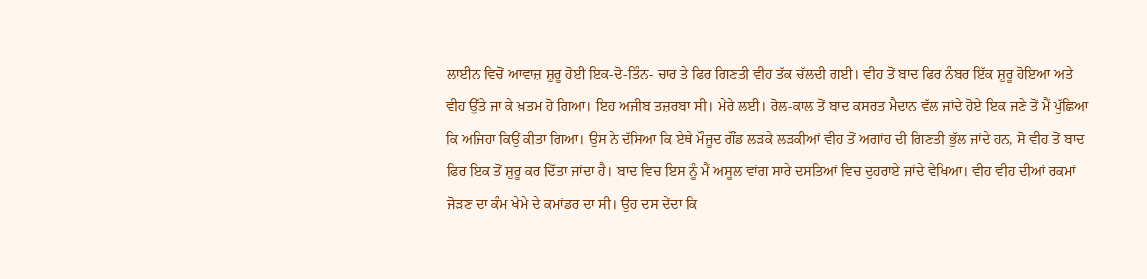ਲਾਈਨ ਵਿਚੋਂ ਆਵਾਜ਼ ਸ਼ੁਰੂ ਹੋਈ ਇਕ-ਦੋ-ਤਿੰਨ- ਚਾਰ ਤੇ ਫਿਰ ਗਿਣਤੀ ਵੀਹ ਤੱਕ ਚੱਲਦੀ ਗਈ। ਵੀਹ ਤੋਂ ਬਾਦ ਫਿਰ ਨੰਬਰ ਇੱਕ ਸ਼ੁਰੂ ਹੋਇਆ ਅਤੇ ਵੀਹ ਉੱਤੇ ਜਾ ਕੇ ਖ਼ਤਮ ਹੋ ਗਿਆ। ਇਹ ਅਜੀਬ ਤਜ਼ਰਬਾ ਸੀ। ਮੇਰੇ ਲਈ। ਰੋਲ-ਕਾਲ ਤੋਂ ਬਾਦ ਕਸਰਤ ਮੈਦਾਨ ਵੱਲ ਜਾਂਦੇ ਹੋਏ ਇਕ ਜਣੇ ਤੋਂ ਮੈਂ ਪੁੱਛਿਆ ਕਿ ਅਜਿਹਾ ਕਿਉਂ ਕੀਤਾ ਗਿਆ। ਉਸ ਨੇ ਦੱਸਿਆ ਕਿ ਏਥੇ ਮੌਜੂਦ ਗੌਂਡ ਲੜਕੇ ਲੜਕੀਆਂ ਵੀਹ ਤੋਂ ਅਗਾਂਹ ਦੀ ਗਿਣਤੀ ਭੁੱਲ ਜਾਂਦੇ ਹਨ, ਸੋ ਵੀਹ ਤੋਂ ਬਾਦ ਫਿਰ ਇਕ ਤੋਂ ਸ਼ੁਰੂ ਕਰ ਦਿੱਤਾ ਜਾਂਦਾ ਹੈ। ਬਾਦ ਵਿਚ ਇਸ ਨੂੰ ਮੈਂ ਅਸੂਲ ਵਾਂਗ ਸਾਰੇ ਦਸਤਿਆਂ ਵਿਚ ਦੁਹਰਾਏ ਜਾਂਦੇ ਵੇਖਿਆ। ਵੀਹ ਵੀਹ ਦੀਆਂ ਰਕਮਾਂ ਜੋੜਣ ਦਾ ਕੰਮ ਖੇਮੇ ਦੇ ਕਮਾਂਡਰ ਦਾ ਸੀ। ਉਹ ਦਸ ਦੇਂਦਾ ਕਿ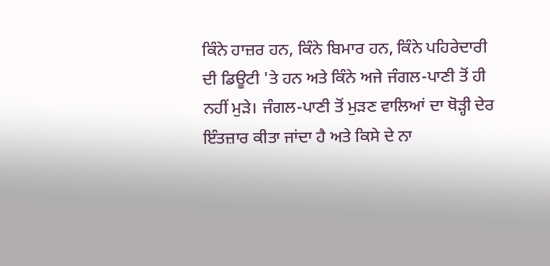ਕਿੰਨੇ ਹਾਜ਼ਰ ਹਨ, ਕਿੰਨੇ ਬਿਮਾਰ ਹਨ, ਕਿੰਨੇ ਪਹਿਰੇਦਾਰੀ ਦੀ ਡਿਊਟੀ 'ਤੇ ਹਨ ਅਤੇ ਕਿੰਨੇ ਅਜੇ ਜੰਗਲ-ਪਾਣੀ ਤੋਂ ਹੀ ਨਹੀਂ ਮੁੜੇ। ਜੰਗਲ-ਪਾਣੀ ਤੋਂ ਮੁੜਣ ਵਾਲਿਆਂ ਦਾ ਥੋੜ੍ਹੀ ਦੇਰ ਇੰਤਜ਼ਾਰ ਕੀਤਾ ਜਾਂਦਾ ਹੈ ਅਤੇ ਕਿਸੇ ਦੇ ਨਾ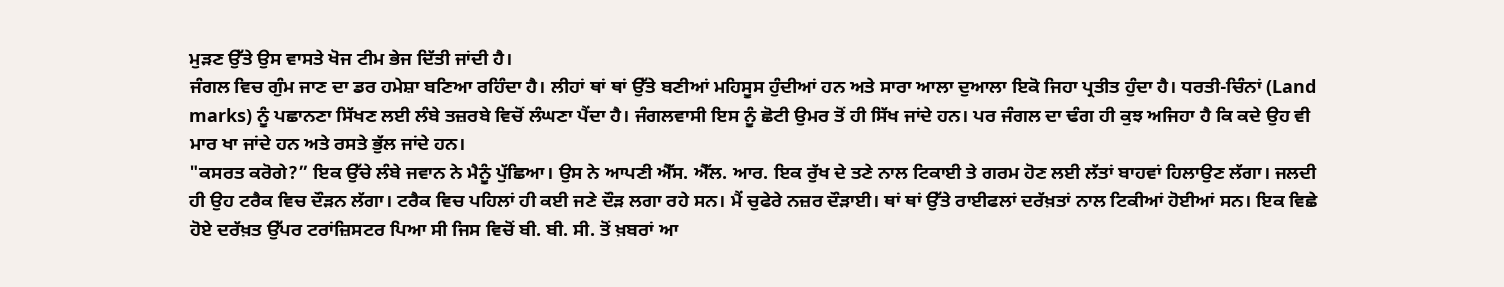ਮੁੜਣ ਉੱਤੇ ਉਸ ਵਾਸਤੇ ਖੋਜ ਟੀਮ ਭੇਜ ਦਿੱਤੀ ਜਾਂਦੀ ਹੈ।
ਜੰਗਲ ਵਿਚ ਗੁੰਮ ਜਾਣ ਦਾ ਡਰ ਹਮੇਸ਼ਾ ਬਣਿਆ ਰਹਿੰਦਾ ਹੈ। ਲੀਹਾਂ ਥਾਂ ਥਾਂ ਉੱਤੇ ਬਣੀਆਂ ਮਹਿਸੂਸ ਹੁੰਦੀਆਂ ਹਨ ਅਤੇ ਸਾਰਾ ਆਲਾ ਦੁਆਲਾ ਇਕੋ ਜਿਹਾ ਪ੍ਰਤੀਤ ਹੁੰਦਾ ਹੈ। ਧਰਤੀ-ਚਿੰਨਾਂ (Land marks) ਨੂੰ ਪਛਾਨਣਾ ਸਿੱਖਣ ਲਈ ਲੰਬੇ ਤਜ਼ਰਬੇ ਵਿਚੋਂ ਲੰਘਣਾ ਪੈਂਦਾ ਹੈ। ਜੰਗਲਵਾਸੀ ਇਸ ਨੂੰ ਛੋਟੀ ਉਮਰ ਤੋਂ ਹੀ ਸਿੱਖ ਜਾਂਦੇ ਹਨ। ਪਰ ਜੰਗਲ ਦਾ ਢੰਗ ਹੀ ਕੁਝ ਅਜਿਹਾ ਹੈ ਕਿ ਕਦੇ ਉਹ ਵੀ ਮਾਰ ਖਾ ਜਾਂਦੇ ਹਨ ਅਤੇ ਰਸਤੇ ਭੁੱਲ ਜਾਂਦੇ ਹਨ।
"ਕਸਰਤ ਕਰੋਗੇ?” ਇਕ ਉੱਚੇ ਲੰਬੇ ਜਵਾਨ ਨੇ ਮੈਨੂੰ ਪੁੱਛਿਆ। ਉਸ ਨੇ ਆਪਣੀ ਐੱਸ. ਐੱਲ. ਆਰ. ਇਕ ਰੁੱਖ ਦੇ ਤਣੇ ਨਾਲ ਟਿਕਾਈ ਤੇ ਗਰਮ ਹੋਣ ਲਈ ਲੱਤਾਂ ਬਾਹਵਾਂ ਹਿਲਾਉਣ ਲੱਗਾ। ਜਲਦੀ ਹੀ ਉਹ ਟਰੈਕ ਵਿਚ ਦੌੜਨ ਲੱਗਾ। ਟਰੈਕ ਵਿਚ ਪਹਿਲਾਂ ਹੀ ਕਈ ਜਣੇ ਦੌੜ ਲਗਾ ਰਹੇ ਸਨ। ਮੈਂ ਚੁਫੇਰੇ ਨਜ਼ਰ ਦੌੜਾਈ। ਥਾਂ ਥਾਂ ਉੱਤੇ ਰਾਈਫਲਾਂ ਦਰੱਖ਼ਤਾਂ ਨਾਲ ਟਿਕੀਆਂ ਹੋਈਆਂ ਸਨ। ਇਕ ਵਿਛੇ ਹੋਏ ਦਰੱਖ਼ਤ ਉੱਪਰ ਟਰਾਂਜ਼ਿਸਟਰ ਪਿਆ ਸੀ ਜਿਸ ਵਿਚੋਂ ਬੀ. ਬੀ. ਸੀ. ਤੋਂ ਖ਼ਬਰਾਂ ਆ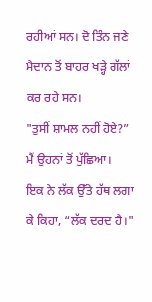ਰਹੀਆਂ ਸਨ। ਦੋ ਤਿੰਨ ਜਣੇ ਮੈਦਾਨ ਤੋਂ ਬਾਹਰ ਖੜ੍ਹੇ ਗੱਲਾਂ ਕਰ ਰਹੇ ਸਨ।
"ਤੁਸੀਂ ਸ਼ਾਮਲ ਨਹੀਂ ਹੋਏ?” ਮੈਂ ਉਹਨਾਂ ਤੋਂ ਪੁੱਛਿਆ।
ਇਕ ਨੇ ਲੱਕ ਉੱਤੇ ਹੱਥ ਲਗਾ ਕੇ ਕਿਹਾ, “ਲੱਕ ਦਰਦ ਹੈ।"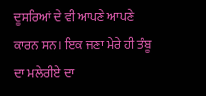ਦੂਸਰਿਆਂ ਦੇ ਵੀ ਆਪਣੇ ਆਪਣੇ ਕਾਰਨ ਸਨ। ਇਕ ਜਣਾ ਮੇਰੇ ਹੀ ਤੰਬੂ ਦਾ ਮਲੇਰੀਏ ਦਾ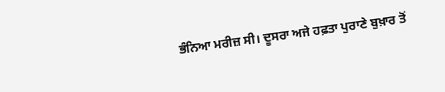ਭੰਨਿਆ ਮਰੀਜ਼ ਸੀ। ਦੂਸਰਾ ਅਜੇ ਹਫ਼ਤਾ ਪੁਰਾਣੇ ਬੁਖ਼ਾਰ ਤੋਂ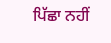ਪਿੱਛਾ ਨਹੀਂ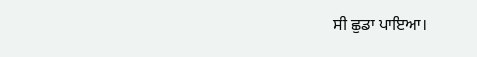ਸੀ ਛੁਡਾ ਪਾਇਆ।